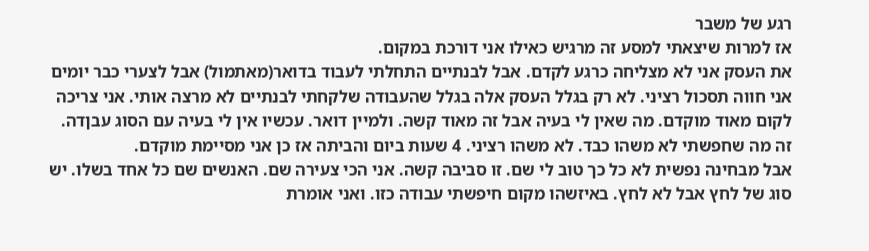רגע של משבר
אז למרות שיצאתי למסע זה מרגיש כאילו אני דורכת במקום.
את העסק אני לא מצליחה כרגע לקדם. אבל לבנתיים התחלתי לעבוד בדואר(מאתמול) אבל לצערי כבר יומים אני חווה תסכול רציני. לא רק בגלל העסק אלה בגלל שהעבודה שלקחתי לבנתיים לא מרצה אותי. אני צריכה לקום מאוד מוקדם. מה שאין לי בעיה אבל זה מאוד קשה. ולמיין דואר. עכשיו אין לי בעיה עם הסוג עבןדה. זה מה שחפשתי לא משהו כבד. לא משהו רציני. 4 שעות ביום והביתה אז כן אני מסיימת מוקדם.
אבל מבחינה נפשית לא כל כך טוב לי שם. זו סביבה קשה. אני הכי צעירה שם. האנשים שם כל אחד בשלו. יש סוג של לחץ אבל לא לחץ. באיזשהו מקום חיפשתי עבודה כזו. ואני אומרת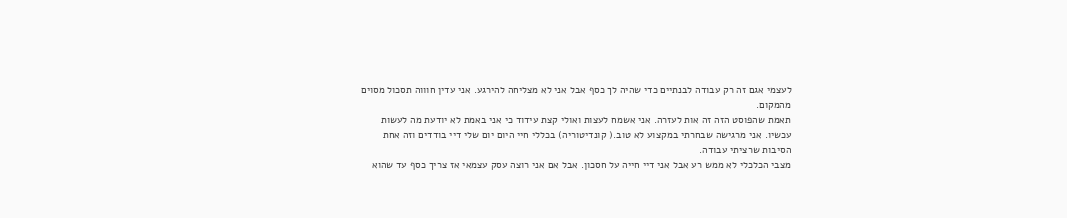לעצמי אגם זה רק עבודה לבנתיים כדי שהיה לך כסף אבל אני לא מצליחה להירגע. אני עדין חוווה תסכול מסוים מהמקום.
תאמת שהפוסט הזה זה אות לעזרה. אני אשמח לעצות ואולי קצת עידוד כי אני באמת לא יודעת מה לעשות עכשיו. אני מרגישה שבחרתי במקצוע לא טוב.( קונדיטוריה) בכללי חיי היום יום שלי דיי בודדים וזה אחת הסיבות שרציתי עבודה.
מצבי הכלכלי לא ממש רע אבל אני דיי חייה על חסכון. אבל אם אני רוצה עסק עצמאי אז צריך כסף עד שהוא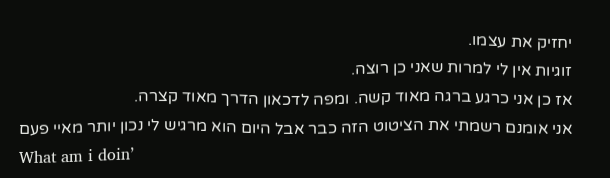יחזיק את עצמו.
זוגיות אין לי למרות שאני כן רוצה.
אז כן אני כרגע ברגה מאוד קשה. ומפה לדכאון הדרך מאוד קצרה.
אני אומנם רשמתי את הציטוט הזה כבר אבל היום הוא מרגיש לי נכון יותר מאיי פעם
What am i doin’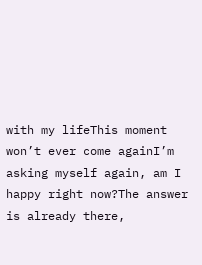with my lifeThis moment won’t ever come againI’m asking myself again, am I happy right now?The answer is already there,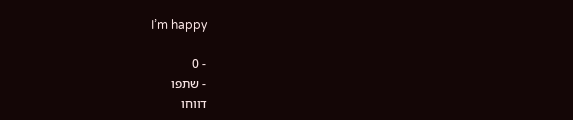I’m happy

- 0
- שתפו
דווחו